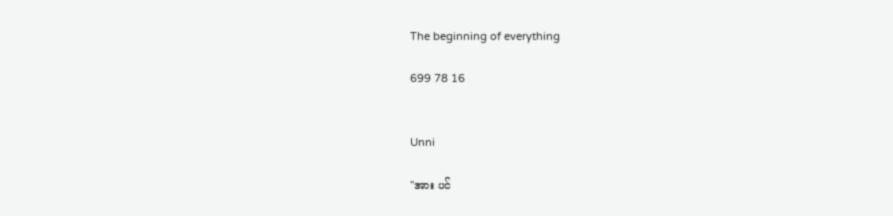The beginning of everything

699 78 16


Unni

''အား ပင်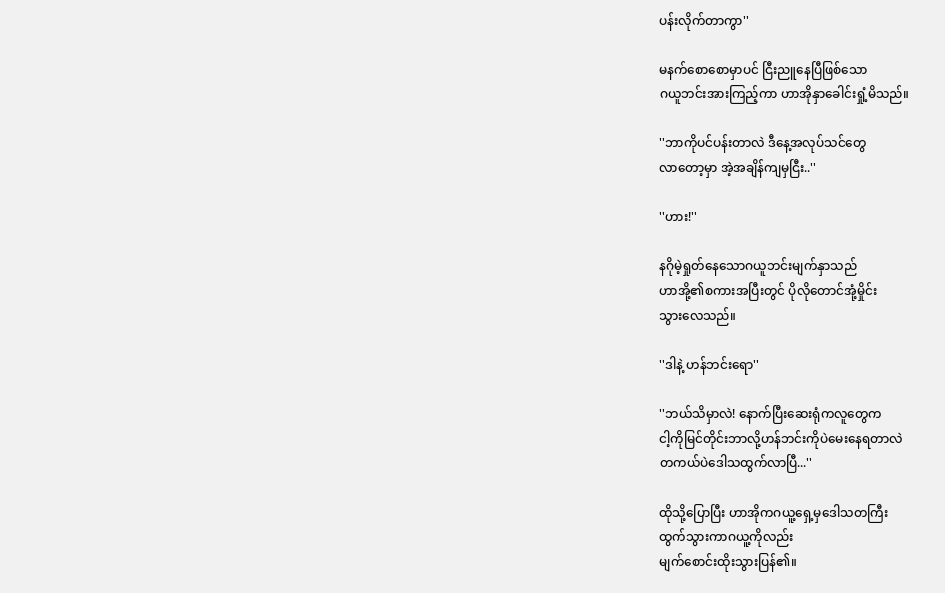ပန်းလိုက်တာကွာ''

မနက်စောစောမှာပင် ငြီးညူနေပြီဖြစ်သော
ဂယူဘင်းအားကြည့်ကာ ဟာအိုနှာခေါင်းရှုံ့မိသည်။

''ဘာကိုပင်ပန်းတာလဲ ဒီနေ့အလုပ်သင်တွေ
လာတော့မှာ အဲ့အချိန်ကျမှငြီး..''

''ဟား!''

နဂိုမဲ့ရှုတ်နေသောဂယူဘင်းမျက်နှာသည်
ဟာအို့၏စကားအပြီးတွင် ပိုလိုတောင်အုံ့မှိုင်း
သွားလေသည်။

''ဒါနဲ့ ဟန်ဘင်းရော''

''ဘယ်သိမှာလဲ! နောက်ပြီးဆေးရုံကလူတွေက
ငါ့ကိုမြင်တိုင်းဘာလို့ဟန်ဘင်းကိုပဲမေးနေရတာလဲ
တကယ်ပဲဒေါသထွက်လာပြီ...''

ထိုသို့ပြောပြီး ဟာအိုကဂယူ့ရှေ့မှဒေါသတကြီး
ထွက်သွားကာဂယူ့ကိုလည်း
မျက်စောင်းထိုးသွားပြန်၏။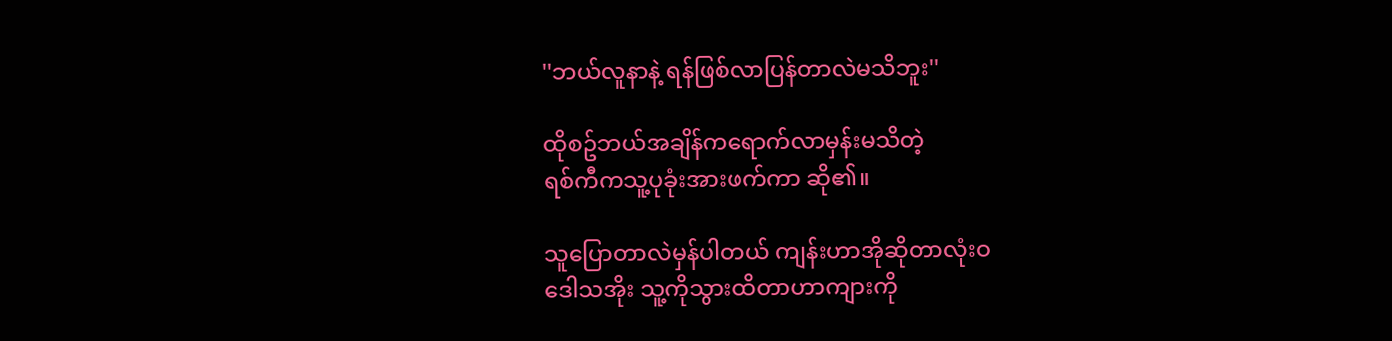''ဘယ်လူနာနဲ့ ရန်ဖြစ်လာပြန်တာလဲမသိဘူး''

ထိုစဥ်ဘယ်အချိန်ကရောက်လာမှန်းမသိတဲ့
ရစ်ကီကသူ့ပုခုံးအားဖက်ကာ ဆို၏။

သူပြောတာလဲမှန်ပါတယ် ကျန်းဟာအိုဆိုတာလုံးဝ
ဒေါသအိုး သူ့ကိုသွားထိတာဟာကျားကို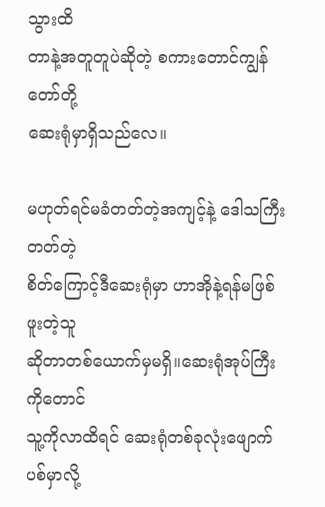သွားထိ
တာနဲ့အတူတူပဲဆိုတဲ့ စကားတောင်ကျွန်တော်တို့
ဆေးရုံမှာရှိသည်လေ။

မဟုတ်ရင်မခံတတ်တဲ့အကျင့်နဲ့ ဒေါသကြီးတတ်တဲ့
စိတ်ကြောင့်ဒီဆေးရုံမှာ ဟာအိုနဲ့ရန်မဖြစ်ဖူးတဲ့သူ
ဆိုတာတစ်ယောက်မှမရှိ။ဆေးရုံအုပ်ကြီးကိုတောင်
သူ့ကိုလာထိရင် ဆေးရုံတစ်ခုလုံးဖျောက်ပစ်မှာလို့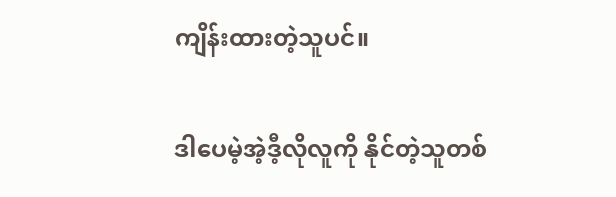ကျိန်းထားတဲ့သူပင်။

ဒါပေမဲ့အဲ့ဒီ့လိုလူကို နိုင်တဲ့သူတစ်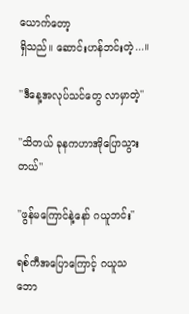ယောက်တော့
ရှိသည်။ ဆောင်းဟန်ဘင်းတဲ့...။

''ဒီနေ့အလုပ်သင်တွေ လာမှာတဲ့''

''သိတယ် ခုနကဟာအိုပြောသွားတယ်''

''ဖွန်မကြောင်နဲ့နော် ဂယူဘင်း''

ရစ်ကီအပြောကြောင့် ဂယူသဘော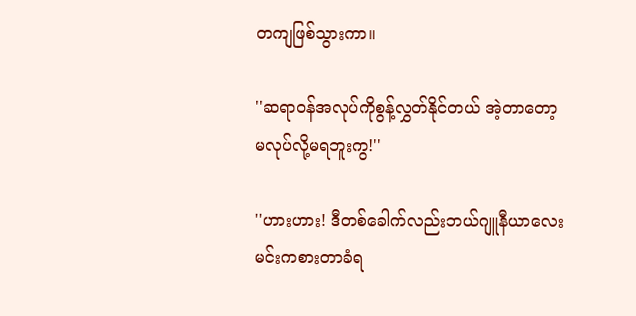တကျဖြစ်သွားကာ။

''ဆရာဝန်အလုပ်ကိုစွန့်လွှတ်နိုင်တယ် အဲ့တာတော့
မလုပ်လို့မရဘူးကွ!''

''ဟားဟား! ဒီတစ်ခေါက်လည်းဘယ်ဂျူနီယာလေး
မင်းကစားတာခံရ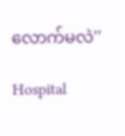လောက်မလဲ''

Hospital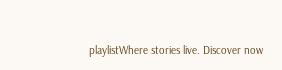playlistWhere stories live. Discover now